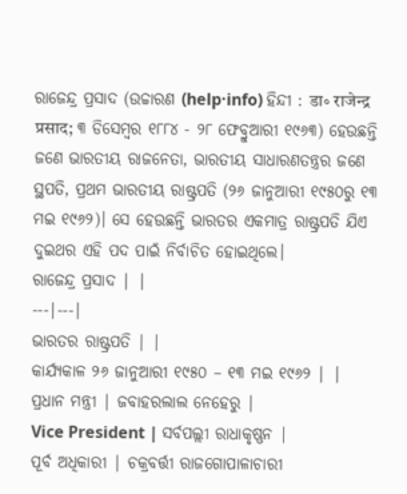ରାଜେନ୍ଦ୍ର ପ୍ରସାଦ (ଉଚ୍ଚାରଣ (help·info) ହିନ୍ଦୀ : डा॰ राजेन्द्र प्रसाद; ୩ ଡିସେମ୍ବର ୧୮୮୪ - ୨୮ ଫେବ୍ରୁଆରୀ ୧୯୬୩) ହେଉଛନ୍ତି ଜଣେ ଭାରତୀୟ ରାଜନେତା, ଭାରତୀୟ ସାଧାରଣତନ୍ତ୍ରର ଜଣେ ସ୍ଥପତି, ପ୍ରଥମ ଭାରତୀୟ ରାଷ୍ଟ୍ରପତି (୨୬ ଜାନୁଆରୀ ୧୯୫୦ରୁ ୧୩ ମଇ ୧୯୬୨)। ସେ ହେଉଛନ୍ତି ଭାରତର ଏକମାତ୍ର ରାଷ୍ଟ୍ରପତି ଯିଏ ଦୁଇଥର ଏହି ପଦ ପାଇଁ ନିର୍ବାଚିତ ହୋଇଥିଲେ।
ରାଜେନ୍ଦ୍ର ପ୍ରସାଦ | |
---|---|
ଭାରତର ରାଷ୍ଟ୍ରପତି | |
କାର୍ଯ୍ୟକାଳ ୨୬ ଜାନୁଆରୀ ୧୯୫୦ – ୧୩ ମଇ ୧୯୬୨ | |
ପ୍ରଧାନ ମନ୍ତ୍ରୀ | ଜବାହରଲାଲ ନେହେରୁ |
Vice President | ସର୍ବପଲ୍ଲୀ ରାଧାକୃଷ୍ଣନ |
ପୂର୍ବ ଅଧିକାରୀ | ଚକ୍ରବର୍ତ୍ତୀ ରାଜଗୋପାଳାଚାରୀ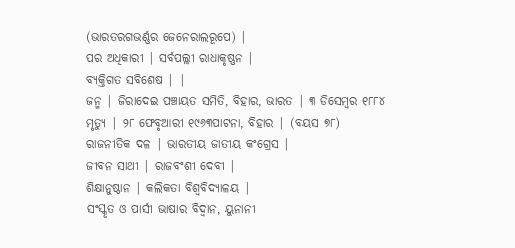(ଭାରତରଗଭର୍ଣ୍ଣର ଜେନେରାଲରୂପେ) |
ପର ଅଧିକାରୀ | ସର୍ବପଲ୍ଲୀ ରାଧାକୃଷ୍ଣନ |
ବ୍ୟକ୍ତିଗତ ସବିଶେଷ | |
ଜନ୍ମ | ଜିରାଦେଇ ପଞ୍ଚାୟତ ସମିତି, ବିହାର, ଭାରତ | ୩ ଡିସେମ୍ବର ୧୮୮୪
ମୃତ୍ୟୁ | ୨୮ ଫେବୃଆରୀ ୧୯୬୩ପାଟନା, ବିହାର | (ବୟସ ୭୮)
ରାଜନୀତିକ ଦଳ | ଭାରତୀୟ ଜାତୀୟ କଂଗ୍ରେସ |
ଜୀବନ ସାଥୀ | ରାଜବଂଶୀ ଦେବୀ |
ଶିକ୍ଷାନୁଷ୍ଠାନ | କଲିକତା ବିଶ୍ୱବିଦ୍ୟାଳୟ |
ସଂସ୍କୃତ ଓ ପାର୍ସୀ ଭାଷାର ବିଦ୍ୱାନ, ୟୁନାନୀ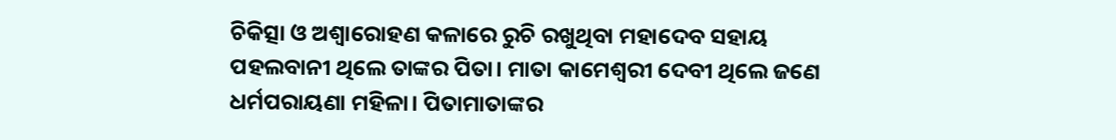ଚିକିତ୍ସା ଓ ଅଶ୍ୱାରୋହଣ କଳାରେ ରୁଚି ରଖୁଥିବା ମହାଦେବ ସହାୟ ପହଲବାନୀ ଥିଲେ ତାଙ୍କର ପିତା। ମାତା କାମେଶ୍ୱରୀ ଦେବୀ ଥିଲେ ଜଣେ ଧର୍ମପରାୟଣା ମହିଳା। ପିତାମାତାଙ୍କର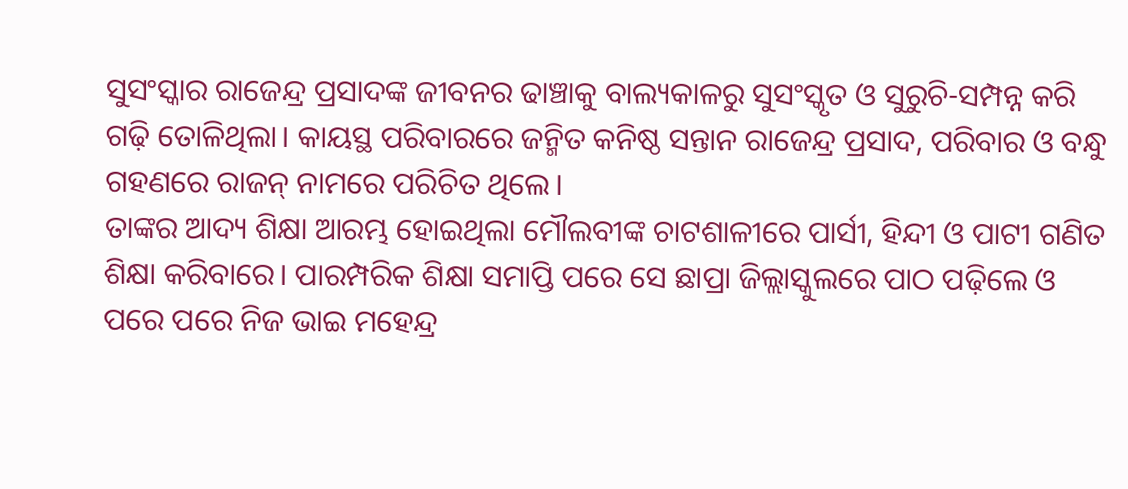ସୁସଂସ୍କାର ରାଜେନ୍ଦ୍ର ପ୍ରସାଦଙ୍କ ଜୀବନର ଢାଞ୍ଚାକୁ ବାଲ୍ୟକାଳରୁ ସୁସଂସ୍କୃତ ଓ ସୁରୁଚି-ସମ୍ପନ୍ନ କରି ଗଢ଼ି ତୋଳିଥିଲା। କାୟସ୍ଥ ପରିବାରରେ ଜନ୍ମିତ କନିଷ୍ଠ ସନ୍ତାନ ରାଜେନ୍ଦ୍ର ପ୍ରସାଦ, ପରିବାର ଓ ବନ୍ଧୁ ଗହଣରେ ରାଜନ୍ ନାମରେ ପରିଚିତ ଥିଲେ।
ତାଙ୍କର ଆଦ୍ୟ ଶିକ୍ଷା ଆରମ୍ଭ ହୋଇଥିଲା ମୌଲବୀଙ୍କ ଚାଟଶାଳୀରେ ପାର୍ସୀ, ହିନ୍ଦୀ ଓ ପାଟୀ ଗଣିତ ଶିକ୍ଷା କରିବାରେ। ପାରମ୍ପରିକ ଶିକ୍ଷା ସମାପ୍ତି ପରେ ସେ ଛାପ୍ରା ଜିଲ୍ଲାସ୍କୁଲରେ ପାଠ ପଢ଼ିଲେ ଓ ପରେ ପରେ ନିଜ ଭାଇ ମହେନ୍ଦ୍ର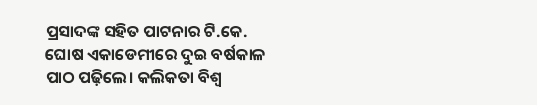ପ୍ରସାଦଙ୍କ ସହିତ ପାଟନାର ଟି.କେ. ଘୋଷ ଏକାଡେମୀରେ ଦୁଇ ବର୍ଷକାଳ ପାଠ ପଢ଼ିଲେ। କଲିକତା ବିଶ୍ୱ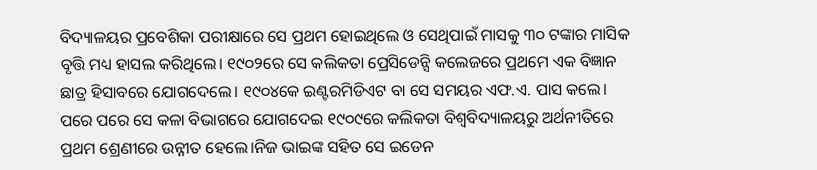ବିଦ୍ୟାଳୟର ପ୍ରବେଶିକା ପରୀକ୍ଷାରେ ସେ ପ୍ରଥମ ହୋଇଥିଲେ ଓ ସେଥିପାଇଁ ମାସକୁ ୩୦ ଟଙ୍କାର ମାସିକ ବୃତ୍ତି ମଧ୍ୟ ହାସଲ କରିଥିଲେ। ୧୯୦୨ରେ ସେ କଲିକତା ପ୍ରେସିଡେନ୍ସି କଲେଜରେ ପ୍ରଥମେ ଏକ ବିଜ୍ଞାନ ଛାତ୍ର ହିସାବରେ ଯୋଗଦେଲେ। ୧୯୦୪କେ ଇଣ୍ଟରମିଡିଏଟ ବା ସେ ସମୟର ଏଫ.ଏ. ପାସ କଲେ। ପରେ ପରେ ସେ କଳା ବିଭାଗରେ ଯୋଗଦେଇ ୧୯୦୯ରେ କଲିକତା ବିଶ୍ୱବିଦ୍ୟାଳୟରୁ ଅର୍ଥନୀତିରେ ପ୍ରଥମ ଶ୍ରେଣୀରେ ଉନ୍ନୀତ ହେଲେ।ନିଜ ଭାଇଙ୍କ ସହିତ ସେ ଇଡେନ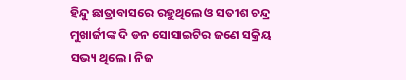ହିନ୍ଦୁ ଛାତ୍ରାବାସରେ ରହୁଥିଲେ ଓ ସତୀଶ ଚନ୍ଦ୍ର ମୁଖାର୍ଜୀଙ୍କ ଦି ଡନ ସୋସାଇଟିର ଜଣେ ସକ୍ରିୟ ସଭ୍ୟ ଥିଲେ। ନିଜ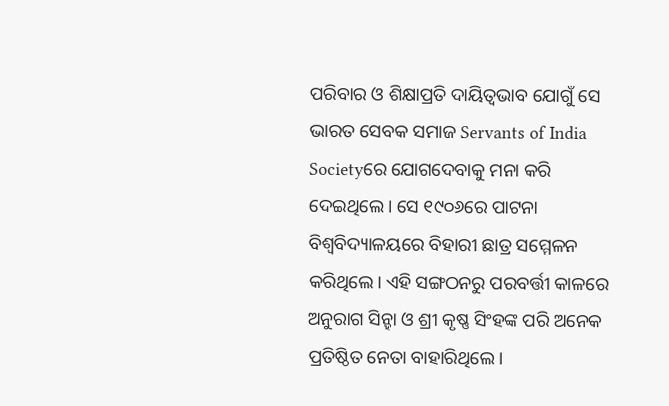ପରିବାର ଓ ଶିକ୍ଷାପ୍ରତି ଦାୟିତ୍ୱଭାବ ଯୋଗୁଁ ସେ ଭାରତ ସେବକ ସମାଜ Servants of India Societyରେ ଯୋଗଦେବାକୁ ମନା କରି ଦେଇଥିଲେ। ସେ ୧୯୦୬ରେ ପାଟନା ବିଶ୍ୱବିଦ୍ୟାଳୟରେ ବିହାରୀ ଛାତ୍ର ସମ୍ମେଳନ କରିଥିଲେ। ଏହି ସଙ୍ଗଠନରୁ ପରବର୍ତ୍ତୀ କାଳରେ ଅନୁରାଗ ସିନ୍ହା ଓ ଶ୍ରୀ କୃଷ୍ଣ ସିଂହଙ୍କ ପରି ଅନେକ ପ୍ରତିଷ୍ଠିତ ନେତା ବାହାରିଥିଲେ।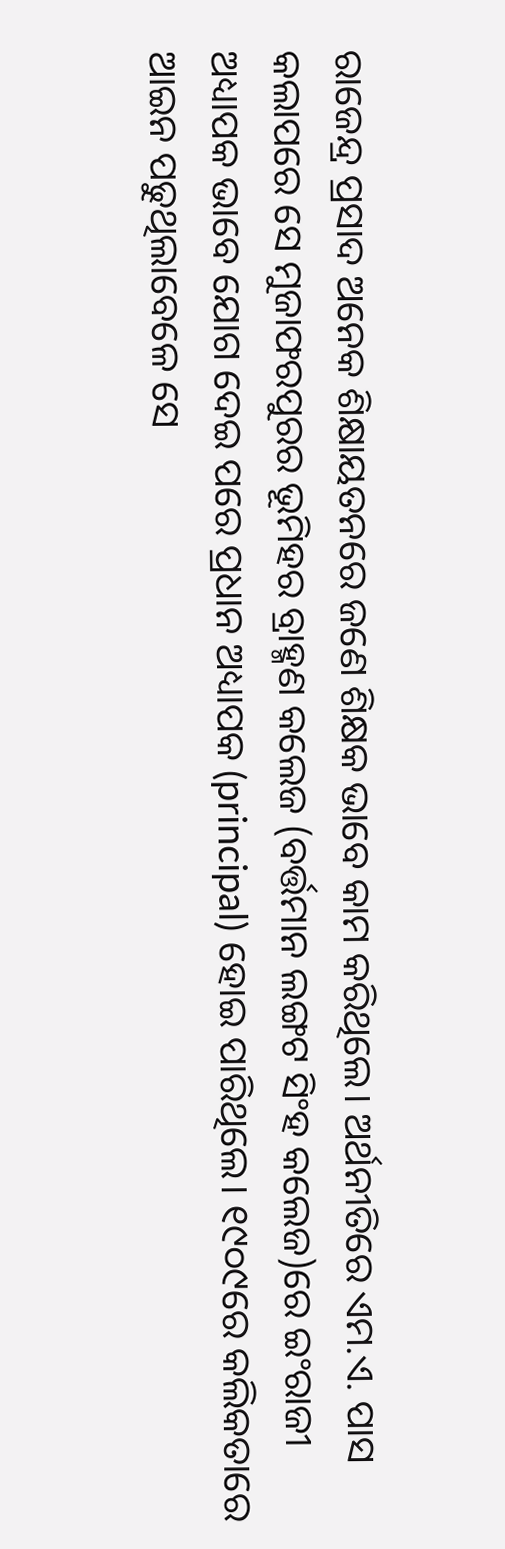ରାଜେନ୍ଦ୍ର ପ୍ରସାଦ ଅନେକ ଶିକ୍ଷାୟତନରେ ଜଣେ ଶିକ୍ଷକ ଭାବେ କାମ କରିଥିଲେ। ଅର୍ଥନୀତିରେ ଏମ.ଏ. ପାସ କଲାପରେ ସେ ମୁଜାଫରପୁରର ଭୂମିହର ବ୍ରାହ୍ମଣ କଲେଜ (ବର୍ତ୍ତମାନ ଲଙ୍ଗଟ ସିଂହ କଲେଜ)ରେ ଇଂରାଜୀ ଅଧ୍ୟାପକ ଭାବେ ଯୋଗ ଦେଇ ପରେ ପ୍ରଧାନ ଅଧ୍ୟାପକ (principal) ହୋଇ ପାରିଥିଲେ। ୧୯୦୯ରେ କଲିକତାରେ ଆଇନ ପଢୁଥିଲାବେଳେ ସେ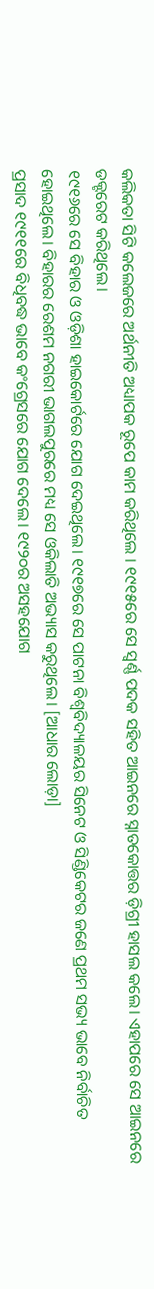କଲିକତା ସିଟି କଲେଜରେ ଅର୍ଥନୀତି ଅଧ୍ୟାପକ ରୂପେ କାମ କରିଥିଲେ । ୧୯୧୫ରେ ସେ ସ୍ୱର୍ଣ୍ଣ ପଦକ ସହିତ ଆଇନରେ ସ୍ନାତକୋତ୍ତର ଡ଼ିଗ୍ରୀ ହାସଲ କଲେ। ଏହାପରେ ସେ ଆଇନରେ ଡକ୍ଟରେଟ କରିଥିଲେ।
୧୯୧୬ରେ ସେ ବିହାର ଓ ଓଡ଼ିଶା ହାଇକୋର୍ଟରେ ଯୋଗ ଦେଇଥିଲେ। ୧୯୧୭ରେ ସେ ପାଟନା ବିଶ୍ୱବିଦ୍ୟାଳୟର ସିନେଟ ଓ ସିଣ୍ଡିକେଟର ଜଣେ ପ୍ରଥମ ସଭ୍ୟ ଭାବେ ନିର୍ବାଚିତ ହୋଇଥିଲେ। ବିହାରର ରେଶମ ନଗରୀ ଭାଗଲପୁରରେ ମଧ୍ୟ ସେ ଓକିଲାତି ଅଭ୍ୟାସ କରୁଥିଲେ। [ଆଧାର ଲୋଡ଼ା]
ପ୍ରସାଦ ୧୯୧୧ରେ ବିଧିବଦ୍ଧ ଭାବେ କଂଗ୍ରେସରେ ଯୋଗ ଦେଲେ। ୧୯୨୦ର ଅସହଯୋଗ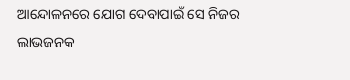ଆନ୍ଦୋଳନରେ ଯୋଗ ଦେବାପାଇଁ ସେ ନିଜର ଲାଭଜନକ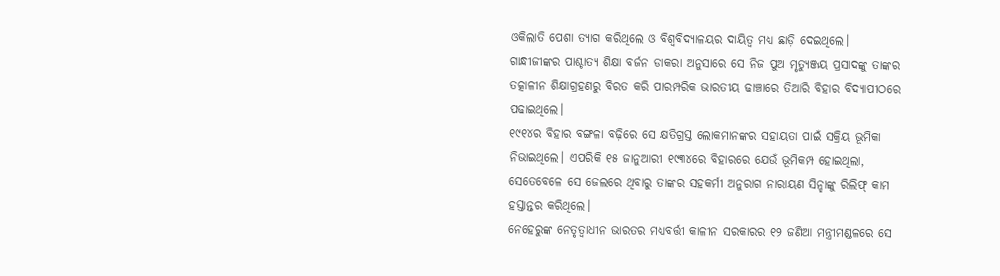ଓକିଲାତି ପେଶା ତ୍ୟାଗ କରିଥିଲେ ଓ ବିଶ୍ୱବିଦ୍ୟାଳୟର ଦାୟିତ୍ୱ ମଧ୍ୟ ଛାଡ଼ି ଦେଇଥିଲେ।
ଗାନ୍ଧୀଜୀଙ୍କର ପାଶ୍ଚାତ୍ୟ ଶିକ୍ଷା ବର୍ଜନ ଡାକରା ଅନୁସାରେ ସେ ନିଜ ପୁଅ ମୃତ୍ୟୁଞ୍ଜୟ ପ୍ରସାଦଙ୍କୁ ତାଙ୍କର ତତ୍କାଳୀନ ଶିକ୍ଷାଗ୍ରହଣରୁ ବିରତ କରି ପାରମ୍ପରିକ ଭାରତୀୟ ଢାଞ୍ଚାରେ ତିଆରି ବିହାର ବିଦ୍ୟାପୀଠରେ ପଢାଇଥିଲେ।
୧୯୧୪ର ବିହାର ବଙ୍ଗଳା ବଢ଼ିରେ ସେ କ୍ଷତିଗ୍ରସ୍ତ ଲୋକମାନଙ୍କର ସହାୟତା ପାଇଁ ସକ୍ରିୟ ଭୂମିକା ନିଭାଇଥିଲେ। ଏପରିକି ୧୫ ଜାନୁଆରୀ ୧୯୩୪ରେ ବିହାରରେ ଯେଉଁ ଭୂମିକମ୍ପ ହୋଇଥିଲା, ସେତେବେଳେ ସେ ଜେଲରେ ଥିବାରୁ ତାଙ୍କର ସହକର୍ମୀ ଅନୁରାଗ ନାରାୟଣ ସିନ୍ହାଙ୍କୁ ରିଲିଫ୍ କାମ ହସ୍ତାନ୍ତର କରିଥିଲେ।
ନେହେରୁଙ୍କ ନେତୃତ୍ୱାଧୀନ ଭାରତର ମଧ୍ୟବର୍ତ୍ତୀ କାଳୀନ ସରକାରର ୧୨ ଜଣିଆ ମନ୍ତ୍ରୀମଣ୍ଡଳରେ ସେ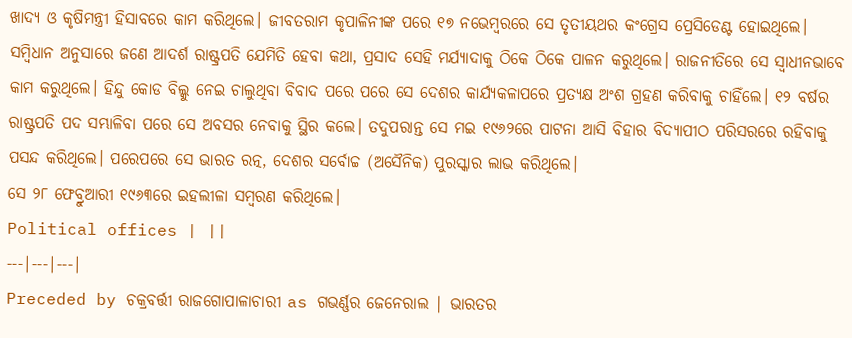ଖାଦ୍ୟ ଓ କୃଷିମନ୍ତ୍ରୀ ହିସାବରେ କାମ କରିଥିଲେ। ଜୀବତରାମ କୃପାଳିନୀଙ୍କ ପରେ ୧୭ ନଭେମ୍ବରରେ ସେ ତୃତୀୟଥର କଂଗ୍ରେସ ପ୍ରେସିଡେଣ୍ଟ ହୋଇଥିଲେ।
ସମ୍ବିଧାନ ଅନୁସାରେ ଜଣେ ଆଦର୍ଶ ରାଷ୍ଟ୍ରପତି ଯେମିତି ହେବା କଥା, ପ୍ରସାଦ ସେହି ମର୍ଯ୍ୟାଦାକୁ ଠିକେ ଠିକେ ପାଳନ କରୁଥିଲେ। ରାଜନୀତିରେ ସେ ସ୍ୱାଧୀନଭାବେ କାମ କରୁଥିଲେ। ହିନ୍ଦୁ କୋଡ ବିଲ୍କୁ ନେଇ ଚାଲୁଥିବା ବିବାଦ ପରେ ପରେ ସେ ଦେଶର କାର୍ଯ୍ୟକଳାପରେ ପ୍ରତ୍ୟକ୍ଷ ଅଂଶ ଗ୍ରହଣ କରିବାକୁ ଚାହିଁଲେ। ୧୨ ବର୍ଷର ରାଷ୍ଟ୍ରପତି ପଦ ସମ୍ଭାଳିବା ପରେ ସେ ଅବସର ନେବାକୁ ସ୍ଥିର କଲେ। ତଦୁପରାନ୍ତ ସେ ମଇ ୧୯୬୨ରେ ପାଟନା ଆସି ବିହାର ବିଦ୍ୟାପୀଠ ପରିସରରେ ରହିବାକୁ ପସନ୍ଦ କରିଥିଲେ। ପରେପରେ ସେ ଭାରତ ରତ୍ନ, ଦେଶର ସର୍ବୋଚ୍ଚ (ଅସୈନିକ) ପୁରସ୍କାର ଲାଭ କରିଥିଲେ।
ସେ ୨୮ ଫେବ୍ରୁଆରୀ ୧୯୬୩ରେ ଇହଲୀଳା ସମ୍ବରଣ କରିଥିଲେ।
Political offices | ||
---|---|---|
Preceded by ଚକ୍ରବର୍ତ୍ତୀ ରାଜଗୋପାଳାଚାରୀ as ଗଭର୍ଣ୍ଣର ଜେନେରାଲ | ଭାରତର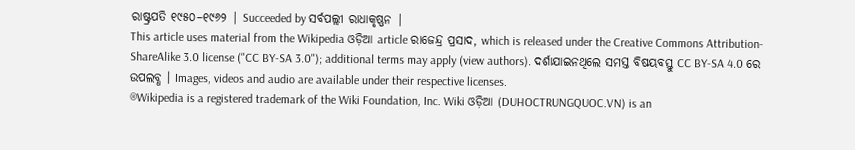ରାଷ୍ଟ୍ରପତି ୧୯୫୦–୧୯୬୨ | Succeeded by ସର୍ବପଲ୍ଲୀ ରାଧାକୃଷ୍ଣନ |
This article uses material from the Wikipedia ଓଡ଼ିଆ article ରାଜେନ୍ଦ୍ର ପ୍ରସାଦ, which is released under the Creative Commons Attribution-ShareAlike 3.0 license ("CC BY-SA 3.0"); additional terms may apply (view authors). ଦର୍ଶାଯାଇନଥିଲେ ସମସ୍ତ ବିଷୟବସ୍ତୁ CC BY-SA 4.0 ରେ ଉପଲବ୍ଧ । Images, videos and audio are available under their respective licenses.
®Wikipedia is a registered trademark of the Wiki Foundation, Inc. Wiki ଓଡ଼ିଆ (DUHOCTRUNGQUOC.VN) is an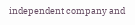independent company and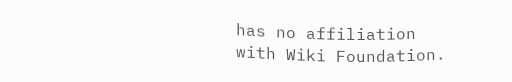has no affiliation with Wiki Foundation.